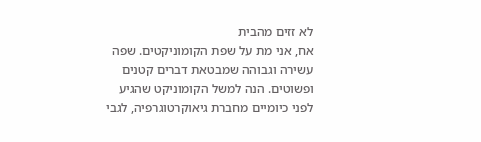לא זזים מהבית
אח, אני מת על שפת הקומוניקטים. שפה עשירה וגבוהה שמבטאת דברים קטנים ופשוטים. הנה למשל הקומוניקט שהגיע לפני כיומיים מחברת גיאוקרטוגרפיה, לגבי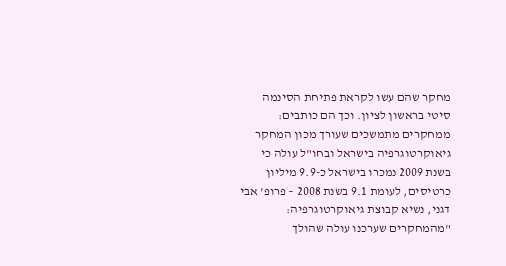מחקר שהם עשו לקראת פתיחת הסינמה סיטי בראשון לציון. וכך הם כותבים:
ממחקרים מתמשכים שעורך מכון המחקר גיאוקרטוגרפיה בישראל ובחו"ל עולה כי בשנת 2009 נמכרו בישראל כ-9.9 מיליון כרטיסים, לעומת 9.1 בשנת 2008 – פרופ' אבי דגני, נשיא קבוצת גיאוקרטוגרפיה: "מהמחקרים שערכנו עולה שהולך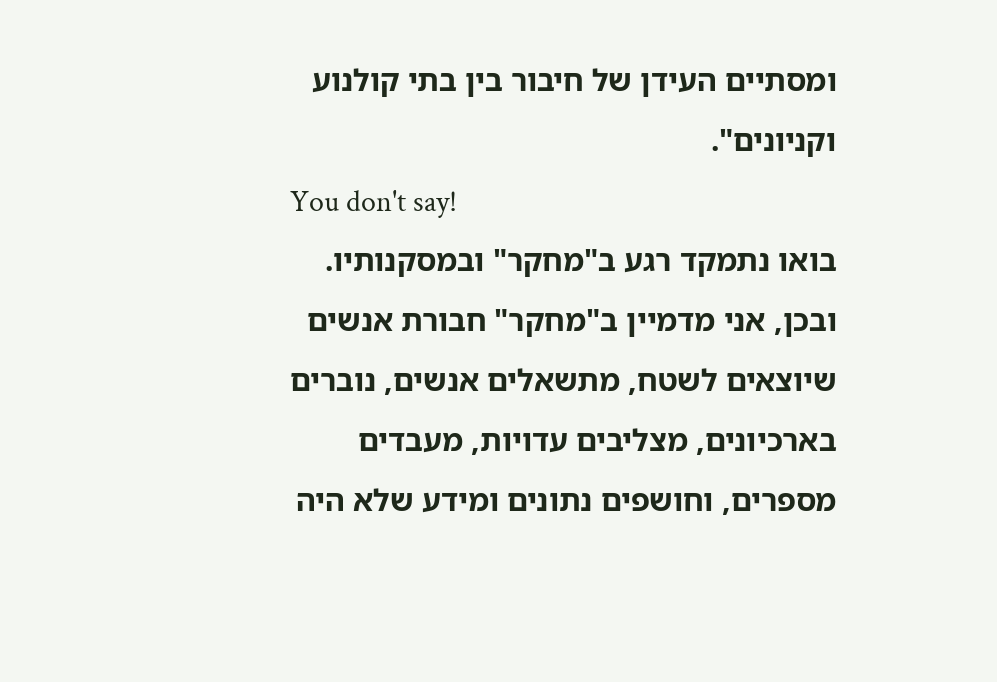ומסתיים העידן של חיבור בין בתי קולנוע וקניונים".
You don't say!
בואו נתמקד רגע ב"מחקר" ובמסקנותיו. ובכן, אני מדמיין ב"מחקר" חבורת אנשים שיוצאים לשטח, מתשאלים אנשים, נוברים בארכיונים, מצליבים עדויות, מעבדים מספרים, וחושפים נתונים ומידע שלא היה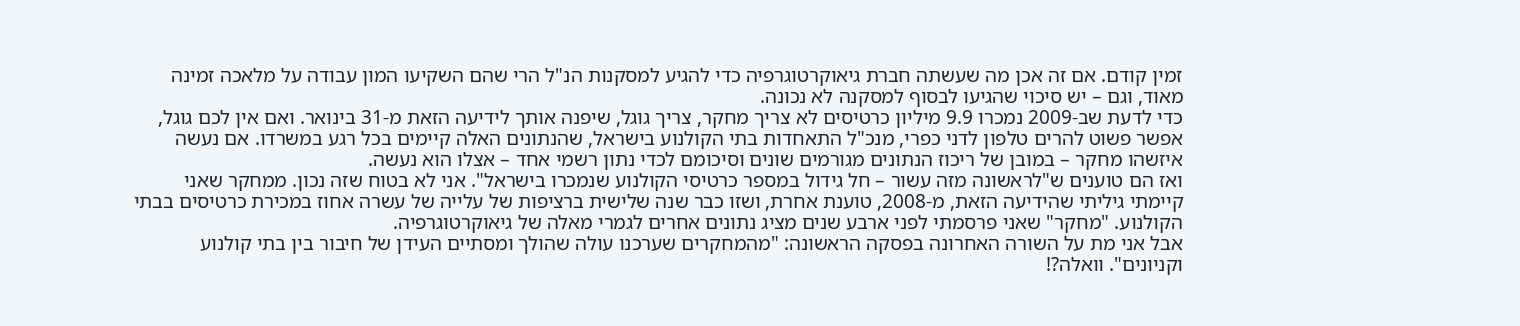זמין קודם. אם זה אכן מה שעשתה חברת גיאוקרטוגרפיה כדי להגיע למסקנות הנ"ל הרי שהם השקיעו המון עבודה על מלאכה זמינה מאוד, וגם – יש סיכוי שהגיעו לבסוף למסקנה לא נכונה.
כדי לדעת שב-2009 נמכרו 9.9 מיליון כרטיסים לא צריך מחקר, צריך גוגל, שיפנה אותך לידיעה הזאת מ-31 בינואר. ואם אין לכם גוגל, אפשר פשוט להרים טלפון לדני כפרי, מנכ"ל התאחדות בתי הקולנוע בישראל, שהנתונים האלה קיימים בכל רגע במשרדו. אם נעשה איזשהו מחקר – במובן של ריכוז הנתונים מגורמים שונים וסיכומם לכדי נתון רשמי אחד – אצלו הוא נעשה.
ואז הם טוענים ש"לראשונה מזה עשור – חל גידול במספר כרטיסי הקולנוע שנמכרו בישראל". אני לא בטוח שזה נכון. ממחקר שאני קיימתי גיליתי שהידיעה הזאת, מ-2008, טוענת אחרת, ושזו כבר שנה שלישית ברציפות של עלייה של עשרה אחוז במכירת כרטיסים בבתי הקולנוע. "מחקר" שאני פרסמתי לפני ארבע שנים מציג נתונים אחרים לגמרי מאלה של גיאוקרטוגרפיה.
אבל אני מת על השורה האחרונה בפסקה הראשונה: "מהמחקרים שערכנו עולה שהולך ומסתיים העידן של חיבור בין בתי קולנוע וקניונים". וואלה?!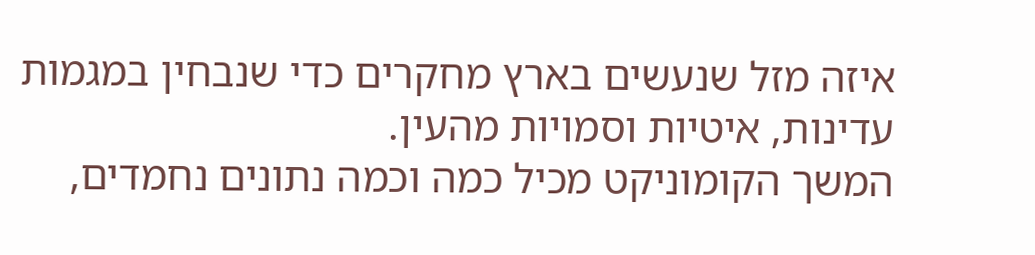איזה מזל שנעשים בארץ מחקרים כדי שנבחין במגמות עדינות, איטיות וסמויות מהעין.
המשך הקומוניקט מכיל כמה וכמה נתונים נחמדים,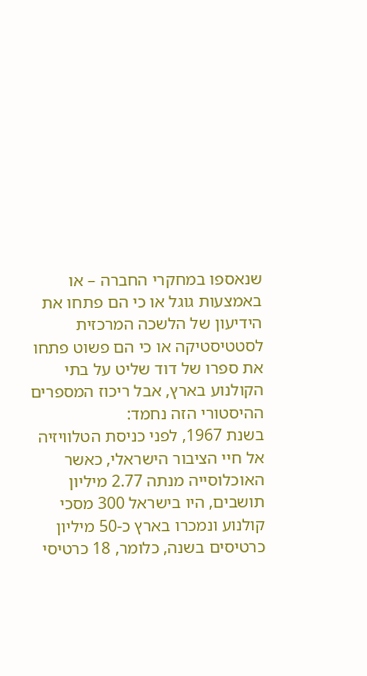שנאספו במחקרי החברה – או באמצעות גוגל או כי הם פתחו את הידיעון של הלשכה המרכזית לסטטיסטיקה או כי הם פשוט פתחו את ספרו של דוד שליט על בתי הקולנוע בארץ, אבל ריכוז המספרים ההיסטורי הזה נחמד:
בשנת 1967, לפני כניסת הטלוויזיה אל חיי הציבור הישראלי, כאשר האוכלוסייה מנתה 2.77 מיליון תושבים, היו בישראל 300 מסכי קולנוע ונמכרו בארץ כ-50 מיליון כרטיסים בשנה, כלומר, 18 כרטיסי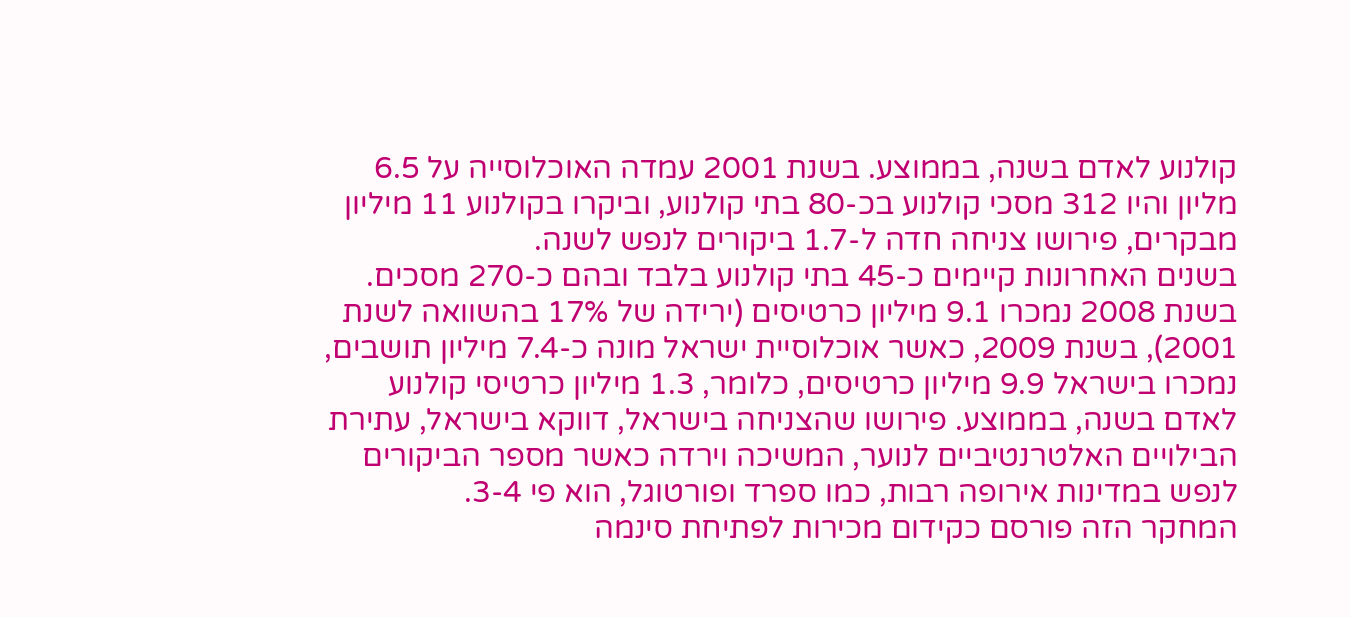קולנוע לאדם בשנה, בממוצע. בשנת 2001 עמדה האוכלוסייה על 6.5 מליון והיו 312 מסכי קולנוע בכ-80 בתי קולנוע, וביקרו בקולנוע 11 מיליון מבקרים, פירושו צניחה חדה ל-1.7 ביקורים לנפש לשנה.
בשנים האחרונות קיימים כ-45 בתי קולנוע בלבד ובהם כ-270 מסכים. בשנת 2008 נמכרו 9.1 מיליון כרטיסים (ירידה של 17% בהשוואה לשנת 2001), בשנת 2009, כאשר אוכלוסיית ישראל מונה כ-7.4 מיליון תושבים, נמכרו בישראל 9.9 מיליון כרטיסים, כלומר, 1.3 מיליון כרטיסי קולנוע לאדם בשנה, בממוצע. פירושו שהצניחה בישראל, דווקא בישראל, עתירת הבילויים האלטרנטיביים לנוער, המשיכה וירדה כאשר מספר הביקורים לנפש במדינות אירופה רבות, כמו ספרד ופורטוגל, הוא פי 3-4.
המחקר הזה פורסם כקידום מכירות לפתיחת סינמה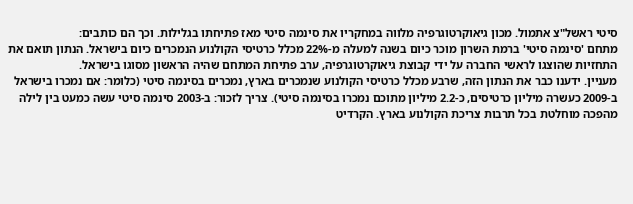סיטי ראשל"צ אתמול. מכון גיאוקרטוגרפיה מלווה במחקריו את סינמה סיטי מאז פתיחתו בגלילות. וכך הם כותבים:
מתחם 'סינמה סיטי' ברמת השרון מוכר כיום בשנה למעלה מ-22% מכלל כרטיסי הקולנוע הנמכרים כיום בישראל. הנתון תואם את התחזיות שהוצגו לראשי החברה על ידי קבוצת גיאוקרטוגרפיה, ערב פתיחת המתחם שהיה הראשון מסוגו בישראל.
מעניין. ידענו כבר את הנתון הזה, שרבע מכלל כרטיסי הקולנוע שנמכרים בארץ, נמכרים בסינמה סיטי (כלומר: אם נמכרו בישראל ב-2009 כעשרה מיליון כרטיסים, כ-2.2 מיליון מתוכם נמכרו בסינמה סיטי). צריך לזכור: ב-2003 סינמה סיטי עשה כמעט בין לילה מהפכה מוחלטת בכל תרבות צריכת הקולנוע בארץ. הקרדיט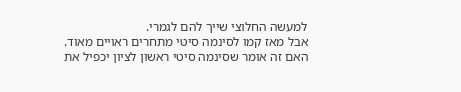למעשה החלוצי שייך להם לגמרי.
אבל מאז קמו לסינמה סיטי מתחרים ראויים מאוד. האם זה אומר שסינמה סיטי ראשון לציון יכפיל את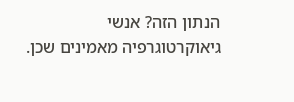הנתון הזה? אנשי גיאוקרטוגרפיה מאמינים שכן.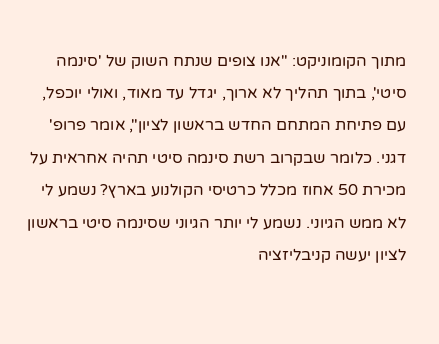מתוך הקומוניקט: "אנו צופים שנתח השוק של 'סינמה סיטי', בתוך תהליך לא ארוך, יגדל עד מאוד, ואולי יוכפל, עם פתיחת המתחם החדש בראשון לציון", אומר פרופ' דגני. כלומר שבקרוב רשת סינמה סיטי תהיה אחראית על מכירת 50 אחוז מכלל כרטיסי הקולנוע בארץ? נשמע לי לא ממש הגיוני. נשמע לי יותר הגיוני שסינמה סיטי בראשון לציון יעשה קניבליזציה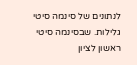לנתונים של סינמה סיטי גלילות. שבסינמה סיטי ראשון לציון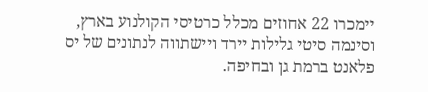יימכרו 22 אחוזים מכלל כרטיסי הקולנוע בארץ, וסינמה סיטי גלילות יירד ויישתווה לנתונים של יס פלאנט ברמת גן ובחיפה.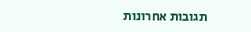תגובות אחרונות